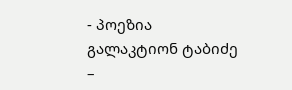- პოეზია
გალაკტიონ ტაბიძე –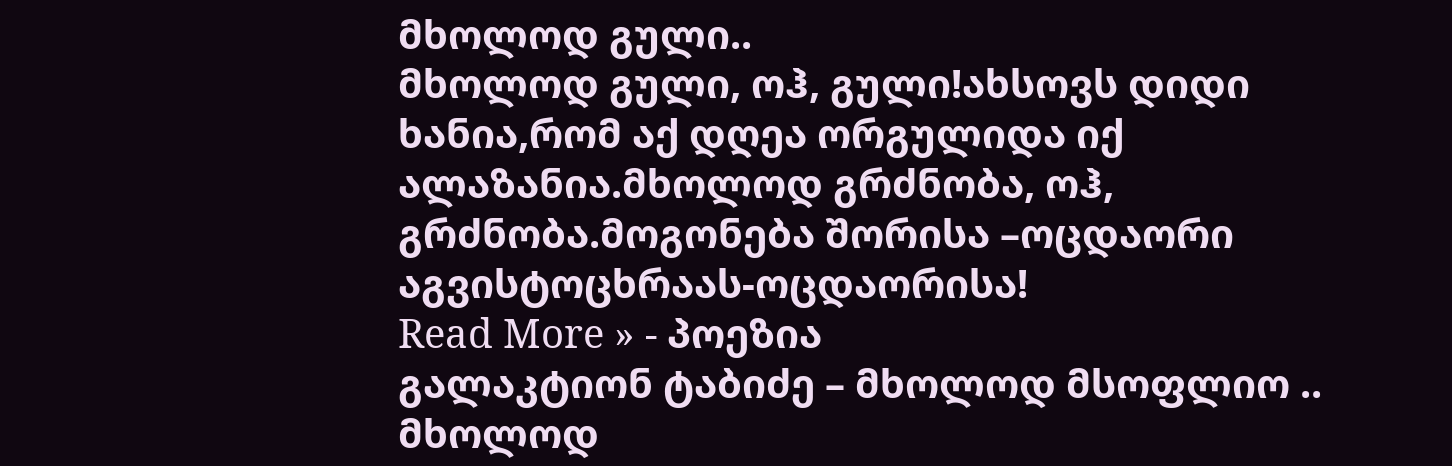მხოლოდ გული..
მხოლოდ გული, ოჰ, გული!ახსოვს დიდი ხანია,რომ აქ დღეა ორგულიდა იქ ალაზანია.მხოლოდ გრძნობა, ოჰ, გრძნობა.მოგონება შორისა –ოცდაორი აგვისტოცხრაას-ოცდაორისა!
Read More » - პოეზია
გალაკტიონ ტაბიძე – მხოლოდ მსოფლიო ..
მხოლოდ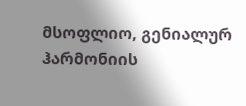მსოფლიო, გენიალურ ჰარმონიის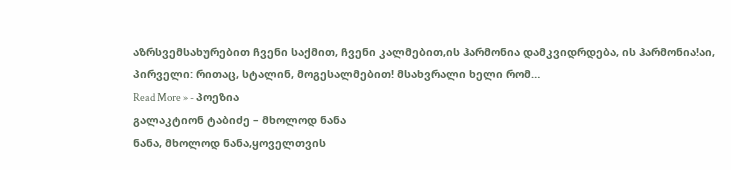აზრსვემსახურებით ჩვენი საქმით, ჩვენი კალმებით,ის ჰარმონია დამკვიდრდება, ის ჰარმონია!აი, პირველი: რითაც, სტალინ, მოგესალმებით! მსახვრალი ხელი რომ…
Read More » - პოეზია
გალაკტიონ ტაბიძე – მხოლოდ ნანა
ნანა, მხოლოდ ნანა,ყოველთვის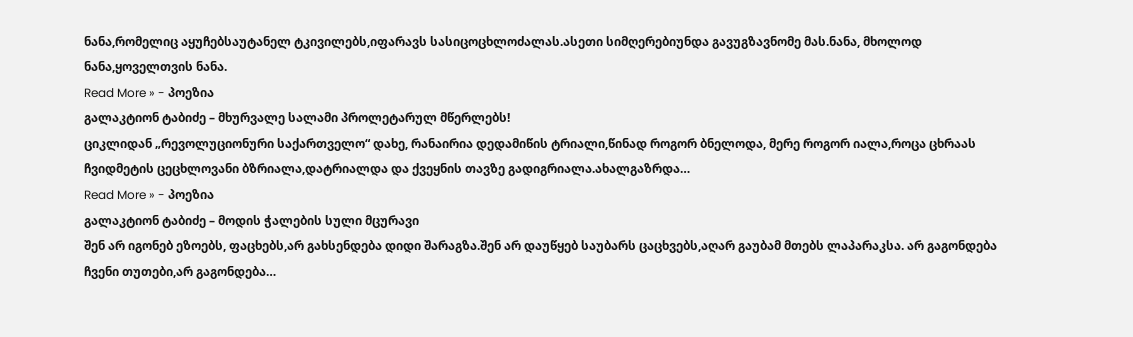ნანა,რომელიც აყუჩებსაუტანელ ტკივილებს,იფარავს სასიცოცხლოძალას.ასეთი სიმღერებიუნდა გავუგზავნომე მას.ნანა, მხოლოდ ნანა,ყოველთვის ნანა.
Read More » - პოეზია
გალაკტიონ ტაბიძე – მხურვალე სალამი პროლეტარულ მწერლებს!
ციკლიდან „რევოლუციონური საქართველო“ დახე, რანაირია დედამიწის ტრიალი,წინად როგორ ბნელოდა, მერე როგორ იალა,როცა ცხრაას ჩვიდმეტის ცეცხლოვანი ბზრიალა,დატრიალდა და ქვეყნის თავზე გადიგრიალა.ახალგაზრდა…
Read More » - პოეზია
გალაკტიონ ტაბიძე – მოდის ჭალების სული მცურავი
შენ არ იგონებ ეზოებს, ფაცხებს,არ გახსენდება დიდი შარაგზა.შენ არ დაუწყებ საუბარს ცაცხვებს,აღარ გაუბამ მთებს ლაპარაკსა. არ გაგონდება ჩვენი თუთები,არ გაგონდება…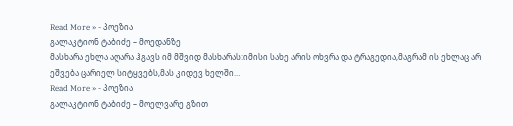Read More » - პოეზია
გალაკტიონ ტაბიძე – მოედანზე
მასხარა ეხლა აღარა ჰგავს იმ მშვიდ მასხარას:იმისი სახე არის ოხვრა და ტრაგედია,მაგრამ ის ეხლაც არ ეშვება ცარიელ სიტყვებს,მას კიდევ ხელში…
Read More » - პოეზია
გალაკტიონ ტაბიძე – მოელვარე გზით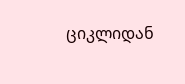ციკლიდან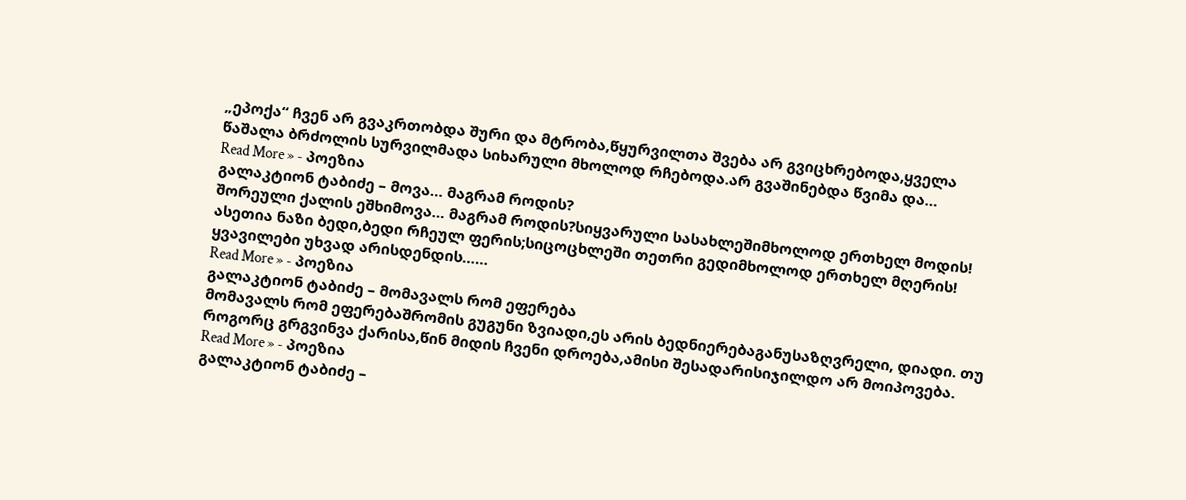„ეპოქა“ ჩვენ არ გვაკრთობდა შური და მტრობა,წყურვილთა შვება არ გვიცხრებოდა,ყველა წაშალა ბრძოლის სურვილმადა სიხარული მხოლოდ რჩებოდა.არ გვაშინებდა წვიმა და…
Read More » - პოეზია
გალაკტიონ ტაბიძე – მოვა… მაგრამ როდის?
შორეული ქალის ეშხიმოვა… მაგრამ როდის?სიყვარული სასახლეშიმხოლოდ ერთხელ მოდის! ასეთია ნაზი ბედი,ბედი რჩეულ ფერის;სიცოცხლეში თეთრი გედიმხოლოდ ერთხელ მღერის! ყვავილები უხვად არისდენდის……
Read More » - პოეზია
გალაკტიონ ტაბიძე – მომავალს რომ ეფერება
მომავალს რომ ეფერებაშრომის გუგუნი ზვიადი,ეს არის ბედნიერებაგანუსაზღვრელი, დიადი. თუ როგორც გრგვინვა ქარისა,წინ მიდის ჩვენი დროება,ამისი შესადარისიჯილდო არ მოიპოვება.
Read More » - პოეზია
გალაკტიონ ტაბიძე –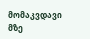მომაკვდავი
მზე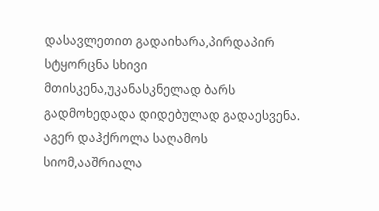დასავლეთით გადაიხარა,პირდაპირ სტყორცნა სხივი მთისკენა,უკანასკნელად ბარს გადმოხედადა დიდებულად გადაესვენა. აგერ დაჰქროლა საღამოს სიომ,ააშრიალა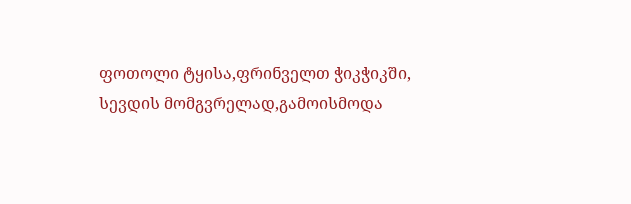ფოთოლი ტყისა,ფრინველთ ჭიკჭიკში, სევდის მომგვრელად,გამოისმოდა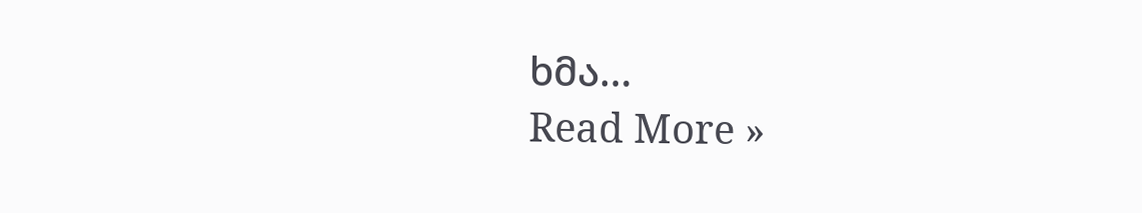ხმა…
Read More »